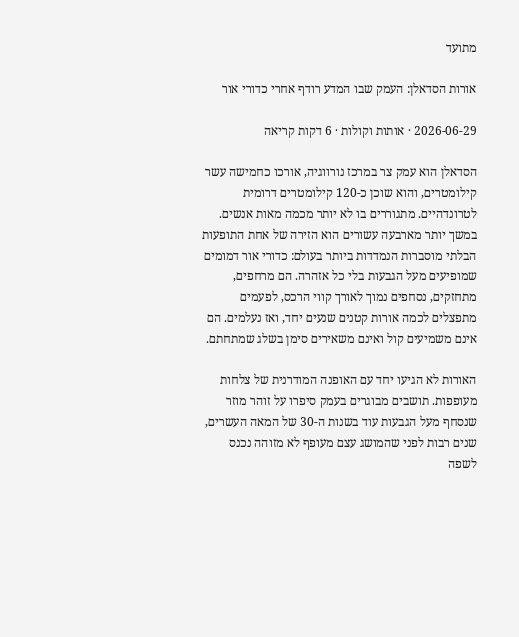מתועד

אורות הסדאלן: העמק שבו המדע רודף אחרי כדורי אור

2026-06-29 · אותות וקולות · 6 דקות קריאה

הסדאלן הוא עמק צר במרכז נורווגיה, אורכו כחמישה עשר קילומטרים, והוא שוכן כ-120 קילומטרים דרומית לטרונדהיים. מתגוררים בו לא יותר מכמה מאות אנשים. במשך יותר מארבעה עשורים הוא הזירה של אחת התופעות הבלתי מוסברות הנמדדות ביותר בעולם: כדורי אור דמומים שמופיעים מעל הגבעות בלי כל אזהרה. הם מרחפים, מתחזקים, נסחפים נמוך לאורך קווי הרכס, לפעמים מתפצלים לכמה אורות קטנים שנעים יחד, ואז נעלמים. הם אינם משמיעים קול ואינם משאירים סימן בשלג שמתחתם.

האורות לא הגיעו יחד עם האופנה המודרנית של צלחות מעופפות. תושבים מבוגרים בעמק סיפרו על זוהר מוזר שנסחף מעל הגבעות עוד בשנות ה-30 של המאה העשרים, שנים רבות לפני שהמושג עצם מעופף לא מזוהה נכנס לשפה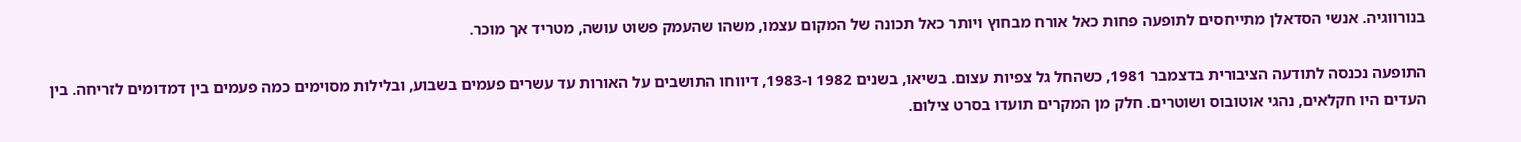בנורווגיה. אנשי הסדאלן מתייחסים לתופעה פחות כאל אורח מבחוץ ויותר כאל תכונה של המקום עצמו, משהו שהעמק פשוט עושה, מטריד אך מוכר.

התופעה נכנסה לתודעה הציבורית בדצמבר 1981, כשהחל גל צפיות עצום. בשיאו, בשנים 1982 ו-1983, דיווחו התושבים על האורות עד עשרים פעמים בשבוע, ובלילות מסוימים כמה פעמים בין דמדומים לזריחה. בין העדים היו חקלאים, נהגי אוטובוס ושוטרים. חלק מן המקרים תועדו בסרט צילום.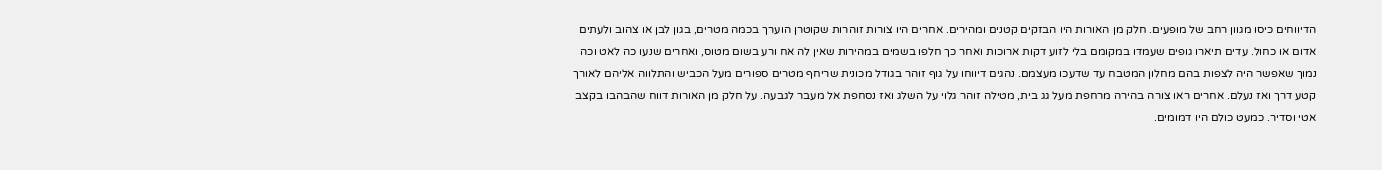הדיווחים כיסו מגוון רחב של מופעים. חלק מן האורות היו הבזקים קטנים ומהירים. אחרים היו צורות זוהרות שקוטרן הוערך בכמה מטרים, בגון לבן או צהוב ולעתים אדום או כחול. עדים תיארו גופים שעמדו במקומם בלי לזוע דקות ארוכות ואחר כך חלפו בשמים במהירות שאין לה אח ורע בשום מטוס, ואחרים שנעו כה לאט וכה נמוך שאפשר היה לצפות בהם מחלון המטבח עד שדעכו מעצמם. נהגים דיווחו על גוף זוהר בגודל מכונית שריחף מטרים ספורים מעל הכביש והתלווה אליהם לאורך קטע דרך ואז נעלם. אחרים ראו צורה בהירה מרחפת מעל גג בית, מטילה זוהר גלוי על השלג ואז נסחפת אל מעבר לגבעה. על חלק מן האורות דווח שהבהבו בקצב אטי וסדיר. כמעט כולם היו דמומים.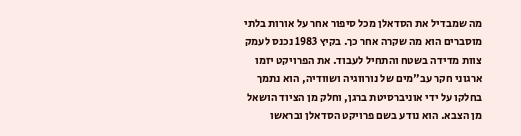מה שמבדיל את הסדאלן מכל סיפור אחר על אורות בלתי מוסברים הוא מה שקרה אחר כך. בקיץ 1983 נכנס לעמק צוות מדידה בשטח והתחיל לעבוד. את הפרויקט יזמו ארגוני חקר עב"מים של נורווגיה ושוודיה, הוא נתמך בחלקו על ידי אוניברסיטת ברגן, וחלק מן הציוד הושאל מן הצבא. הוא נודע בשם פרויקט הסדאלן ובראשו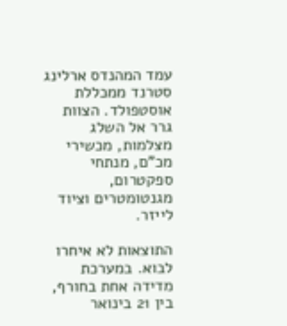עמד המהנדס ארלינג סטרנד ממכללת אוסטפולד. הצוות גרר אל השלג מצלמות, מכשירי מכ"ם, מנתחי ספקטרום, מגנטומטרים וציוד לייזר.

התוצאות לא איחרו לבוא. במערכת מדידה אחת בחורף, בין 21 בינואר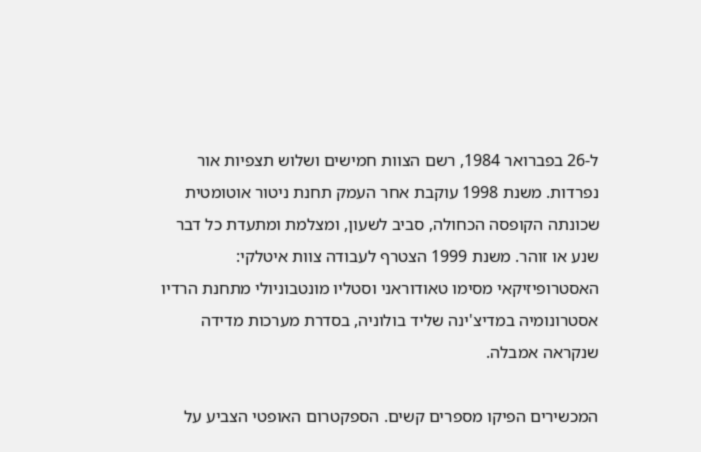ל-26 בפברואר 1984, רשם הצוות חמישים ושלוש תצפיות אור נפרדות. משנת 1998 עוקבת אחר העמק תחנת ניטור אוטומטית שכונתה הקופסה הכחולה, סביב לשעון, ומצלמת ומתעדת כל דבר שנע או זוהר. משנת 1999 הצטרף לעבודה צוות איטלקי: האסטרופיזיקאי מסימו טאודוראני וסטליו מונטבוניולי מתחנת הרדיו אסטרונומיה במדיצ'ינה שליד בולוניה, בסדרת מערכות מדידה שנקראה אמבלה.

המכשירים הפיקו מספרים קשים. הספקטרום האופטי הצביע על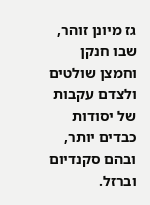גז מיונן זוהר, שבו חנקן וחמצן שולטים ולצדם עקבות של יסודות כבדים יותר, ובהם סקנדיום וברזל.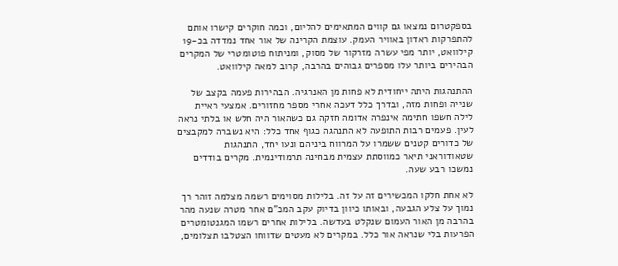בספקטרום נמצאו גם קווים המתאימים להליום, וכמה חוקרים קישרו אותם להתפרקות ראדון באוויר העמק. עוצמת הקרינה של אור אחד נמדדה בכ-19 קילוואט, יותר מפי עשרה מזרקור של מסוק, ומניתוח פוטומטרי של המקרים הבהירים ביותר עלו מספרים גבוהים בהרבה, קרוב למאה קילוואט.

ההתנהגות היתה ייחודית לא פחות מן האנרגיה. הבהירות פעמה בקצב של שנייה ופחות מזה, ובדרך כלל דעכה אחרי מספר מחזורים. אמצעי ראיית לילה חשפו חתימה אינפרה אדומה חזקה גם כשהאור היה חלש או בלתי נראה לעין. פעמים רבות התופעה לא התנהגה כגוף אחד כלל: היא נשברה למקבצים של כדורים קטנים ששמרו על המרווח ביניהם ונעו יחד, התנהגות שטאודוראני תיאר כמווסתת עצמית מבחינה תרמודינמית. מקרים בודדים נמשכו רבע שעה.

לא אחת חלקו המכשירים זה על זה. בלילות מסוימים רשמה מצלמה זוהר רך נמוך על צלע הגבעה, ובאותו כיוון בדיוק עקב המכ"ם אחר מטרה שנעה מהר בהרבה מן האור העמום שנקלט בעדשה. בלילות אחרים רשמו המגנטומטרים הפרעות בלי שנראה אור כלל. במקרים לא מעטים שדווחו הצטלבו תצלומים,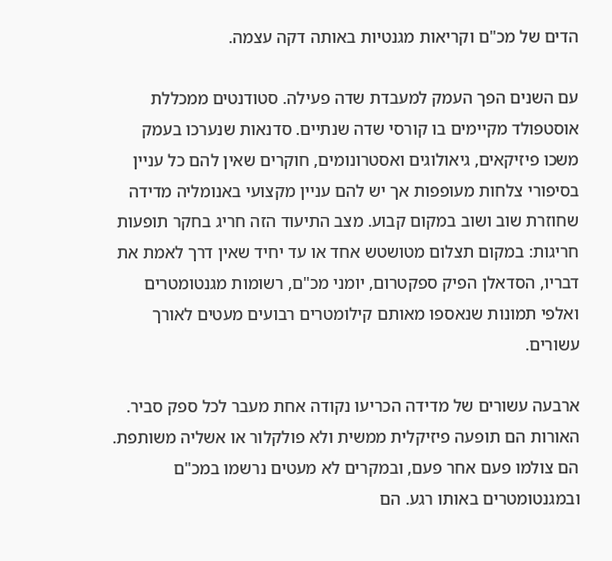הדים של מכ"ם וקריאות מגנטיות באותה דקה עצמה.

עם השנים הפך העמק למעבדת שדה פעילה. סטודנטים ממכללת אוסטפולד מקיימים בו קורסי שדה שנתיים. סדנאות שנערכו בעמק משכו פיזיקאים, גיאולוגים ואסטרונומים, חוקרים שאין להם כל עניין בסיפורי צלחות מעופפות אך יש להם עניין מקצועי באנומליה מדידה שחוזרת שוב ושוב במקום קבוע. מצב התיעוד הזה חריג בחקר תופעות חריגות: במקום תצלום מטושטש אחד או עד יחיד שאין דרך לאמת את דבריו, הסדאלן הפיק ספקטרום, יומני מכ"ם, רשומות מגנטומטרים ואלפי תמונות שנאספו מאותם קילומטרים רבועים מעטים לאורך עשורים.

ארבעה עשורים של מדידה הכריעו נקודה אחת מעבר לכל ספק סביר. האורות הם תופעה פיזיקלית ממשית ולא פולקלור או אשליה משותפת. הם צולמו פעם אחר פעם, ובמקרים לא מעטים נרשמו במכ"ם ובמגנטומטרים באותו רגע. הם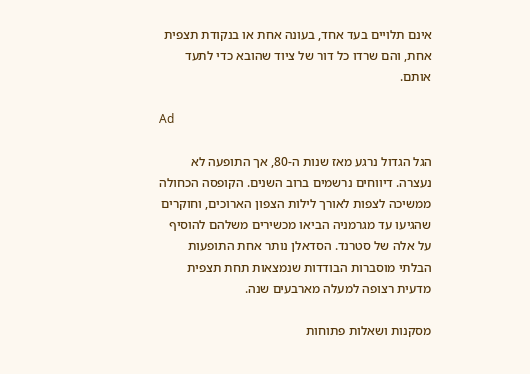אינם תלויים בעד אחד, בעונה אחת או בנקודת תצפית אחת, והם שרדו כל דור של ציוד שהובא כדי לתעד אותם.

Ad

הגל הגדול נרגע מאז שנות ה-80, אך התופעה לא נעצרה. דיווחים נרשמים ברוב השנים. הקופסה הכחולה ממשיכה לצפות לאורך לילות הצפון הארוכים, וחוקרים שהגיעו עד מגרמניה הביאו מכשירים משלהם להוסיף על אלה של סטרנד. הסדאלן נותר אחת התופעות הבלתי מוסברות הבודדות שנמצאות תחת תצפית מדעית רצופה למעלה מארבעים שנה.

מסקנות ושאלות פתוחות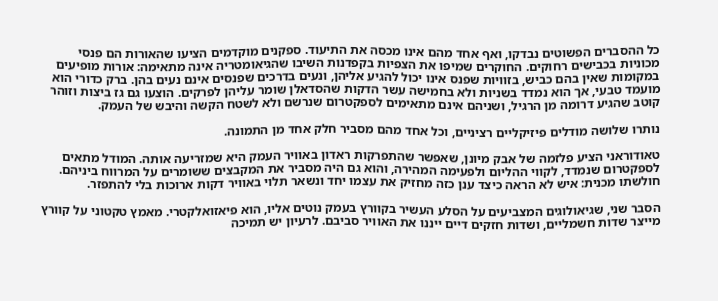כל ההסברים הפשוטים נבדקו, ואף אחד מהם אינו מכסה את התיעוד. ספקנים מוקדמים הציעו שהאורות הם פנסי מכוניות בכבישים רחוקים. החוקרים שמיפו את הצפיות בקפדנות השיבו שהגיאומטריה אינה מתאימה: אורות מופיעים במקומות שאין בהם כביש, בזוויות שפנס אינו יכול להגיע אליהן, ונעים בדרכים שפנסים אינם נעים בהן. ברק כדורי הוא מועמד טבעי, אך הוא נמדד בשניות ולא בחמישה עשר הדקות שהסדאלן שומר עליהן לפרקים. הוצעו גם גז ביצות וזוהר קוטב שהגיע דרומה מן הרגיל, ושניהם אינם מתאימים לספקטרום שנרשם ולא לשטח הקשה והיבש של העמק.

נותרו שלושה מודלים פיזיקליים רציניים, וכל אחד מהם מסביר חלק אחד מן התמונה.

טאודוראני הציע פלזמה של אבק מיונן, שאפשר שהתפרקות ראדון באוויר העמק היא שמזריעה אותה. המודל מתאים לספקטרום שנמדד, לקווי ההליום ולפעימה המהירה, והוא גם היה מסביר את המקבצים ששומרים על המרווח ביניהם. חולשתו מכנית: איש לא הראה כיצד ענן כזה מחזיק את עצמו יחד ונשאר תלוי באוויר דקות ארוכות בלי להתפזר.

הסבר שני, שגיאולוגים המצביעים על הסלע העשיר בקוורץ בעמק נוטים אליו, הוא פיאזואלקטרי. מאמץ טקטוני על קוורץ מייצר שדות חשמליים, ושדות חזקים דיים ייננו את האוויר סביבם. לרעיון יש תמיכה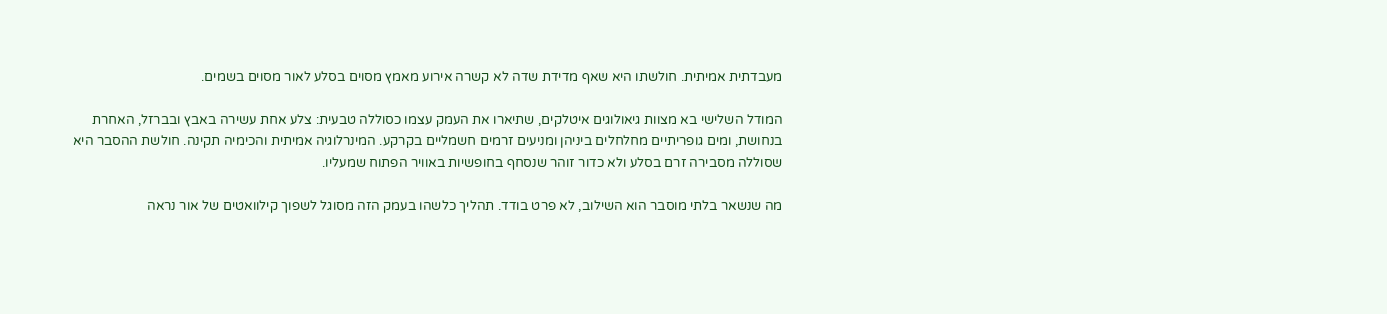מעבדתית אמיתית. חולשתו היא שאף מדידת שדה לא קשרה אירוע מאמץ מסוים בסלע לאור מסוים בשמים.

המודל השלישי בא מצוות גיאולוגים איטלקים, שתיארו את העמק עצמו כסוללה טבעית: צלע אחת עשירה באבץ ובברזל, האחרת בנחושת, ומים גופריתיים מחלחלים ביניהן ומניעים זרמים חשמליים בקרקע. המינרלוגיה אמיתית והכימיה תקינה. חולשת ההסבר היא שסוללה מסבירה זרם בסלע ולא כדור זוהר שנסחף בחופשיות באוויר הפתוח שמעליו.

מה שנשאר בלתי מוסבר הוא השילוב, לא פרט בודד. תהליך כלשהו בעמק הזה מסוגל לשפוך קילוואטים של אור נראה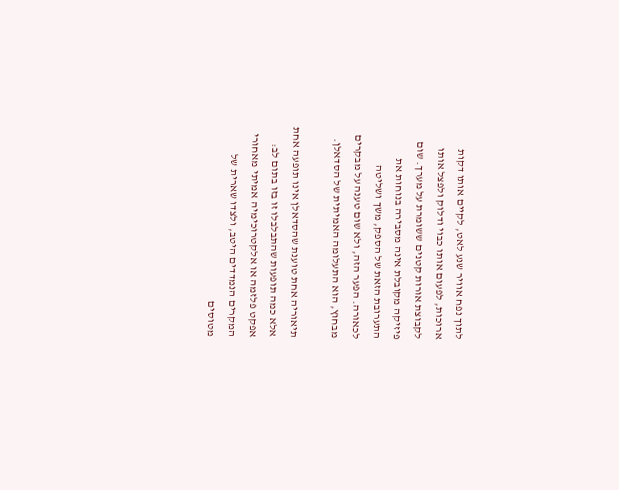לתוך נפח אוויר שנע לאט, לקיים אותו דקות ארוכות, לפעום אותו כבוי ודלוק ולפצל אותו לקבוצת אורות קטנים ששומרת על מערך. שום פיזיקה מקובלת אינה מסבירה בנוחות את התערובת הזאת של הספק, משך ושליטה לכאורה. הפער הזה, ולא שום טענה על מבקרים מבחוץ, הוא התעלומה האמיתית של הסדאלן.

תיאוריה אחת טוענת שהסדאלן אינו תופעה אחת אלא כמה תופעות שהתבלבלו זו בזו בתום לב: אפקט פלזמה או אלקטרוכימיה אמיתי מאחורי המקרים הנמדדים היטב, ולצדו שארית של מטוסים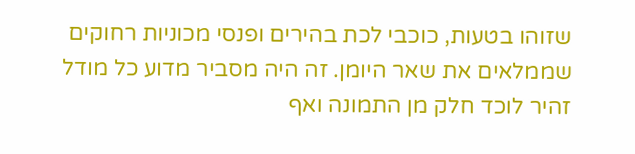שזוהו בטעות, כוכבי לכת בהירים ופנסי מכוניות רחוקים שממלאים את שאר היומן. זה היה מסביר מדוע כל מודל זהיר לוכד חלק מן התמונה ואף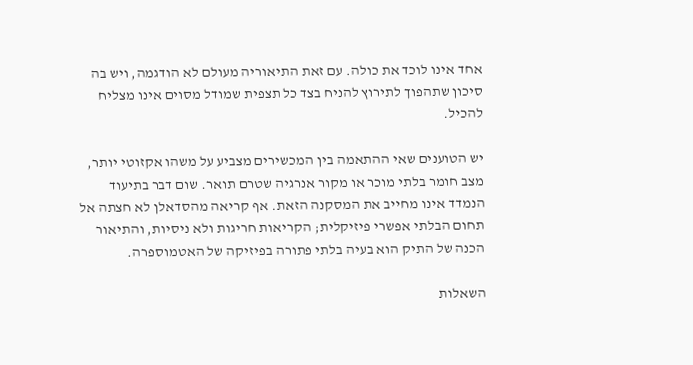אחד אינו לוכד את כולה. עם זאת התיאוריה מעולם לא הודגמה, ויש בה סיכון שתהפוך לתירוץ להניח בצד כל תצפית שמודל מסוים אינו מצליח להכיל.

יש הטוענים שאי ההתאמה בין המכשירים מצביע על משהו אקזוטי יותר, מצב חומר בלתי מוכר או מקור אנרגיה שטרם תואר. שום דבר בתיעוד הנמדד אינו מחייב את המסקנה הזאת. אף קריאה מהסדאלן לא חצתה אל תחום הבלתי אפשרי פיזיקלית; הקריאות חריגות ולא ניסיות, והתיאור הכנה של התיק הוא בעיה בלתי פתורה בפיזיקה של האטמוספרה.

השאלות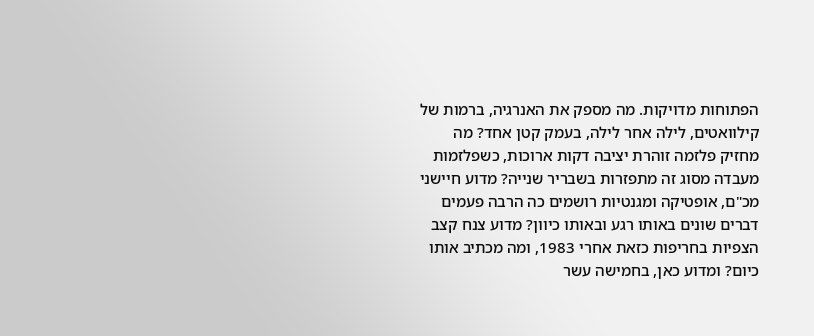הפתוחות מדויקות. מה מספק את האנרגיה, ברמות של קילוואטים, לילה אחר לילה, בעמק קטן אחד? מה מחזיק פלזמה זוהרת יציבה דקות ארוכות, כשפלזמות מעבדה מסוג זה מתפזרות בשבריר שנייה? מדוע חיישני מכ"ם, אופטיקה ומגנטיות רושמים כה הרבה פעמים דברים שונים באותו רגע ובאותו כיוון? מדוע צנח קצב הצפיות בחריפות כזאת אחרי 1983, ומה מכתיב אותו כיום? ומדוע כאן, בחמישה עשר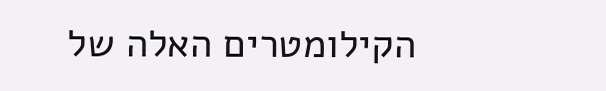הקילומטרים האלה של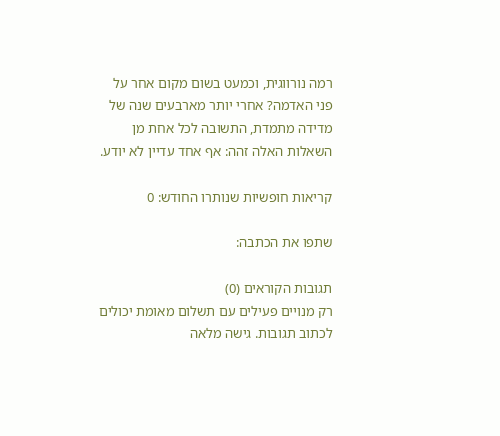רמה נורווגית, וכמעט בשום מקום אחר על פני האדמה? אחרי יותר מארבעים שנה של מדידה מתמדת, התשובה לכל אחת מן השאלות האלה זהה: אף אחד עדיין לא יודע.

קריאות חופשיות שנותרו החודש: 0

שתפו את הכתבה:

תגובות הקוראים (0)
רק מנויים פעילים עם תשלום מאומת יכולים לכתוב תגובות. גישה מלאה